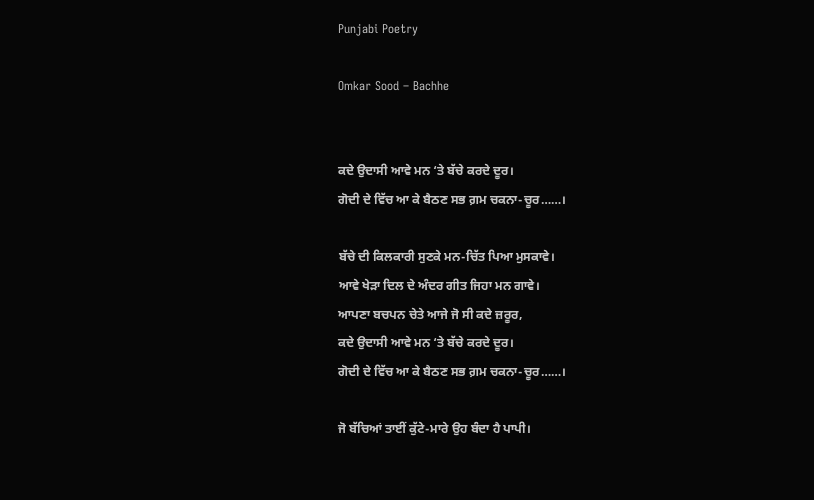Punjabi Poetry

Omkar Sood – Bachhe


ਕਦੇ ਉਦਾਸੀ ਆਵੇ ਮਨ ‘ਤੇ ਬੱਚੇ ਕਰਦੇ ਦੂਰ।
ਗੋਦੀ ਦੇ ਵਿੱਚ ਆ ਕੇ ਬੈਠਣ ਸਭ ਗ਼ਮ ਚਕਨਾ-ਚੂਰ……।

ਬੱਚੇ ਦੀ ਕਿਲਕਾਰੀ ਸੁਣਕੇ ਮਨ-ਚਿੱਤ ਪਿਆ ਮੁਸਕਾਵੇ।
ਆਵੇ ਖੇੜਾ ਦਿਲ ਦੇ ਅੰਦਰ ਗੀਤ ਜਿਹਾ ਮਨ ਗਾਵੇ।
ਆਪਣਾ ਬਚਪਨ ਚੇਤੇ ਆਜੇ ਜੋ ਸੀ ਕਦੇ ਜ਼ਰੂਰ,
ਕਦੇ ਉਦਾਸੀ ਆਵੇ ਮਨ ‘ਤੇ ਬੱਚੇ ਕਰਦੇ ਦੂਰ।
ਗੋਦੀ ਦੇ ਵਿੱਚ ਆ ਕੇ ਬੈਠਣ ਸਭ ਗ਼ਮ ਚਕਨਾ-ਚੂਰ……।

ਜੋ ਬੱਚਿਆਂ ਤਾਈਂ ਕੁੱਟੇ-ਮਾਰੇ ਉਹ ਬੰਦਾ ਹੈ ਪਾਪੀ।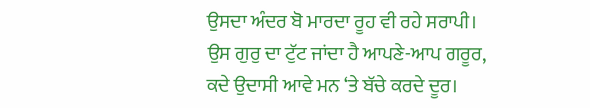ਉਸਦਾ ਅੰਦਰ ਬੋ ਮਾਰਦਾ ਰੂਹ ਵੀ ਰਹੇ ਸਰਾਪੀ।
ਉਸ ਗੁਰੁ ਦਾ ਟੁੱਟ ਜਾਂਦਾ ਹੈ ਆਪਣੇ-ਆਪ ਗਰੂਰ,
ਕਦੇ ਉਦਾਸੀ ਆਵੇ ਮਨ ‘ਤੇ ਬੱਚੇ ਕਰਦੇ ਦੂਰ।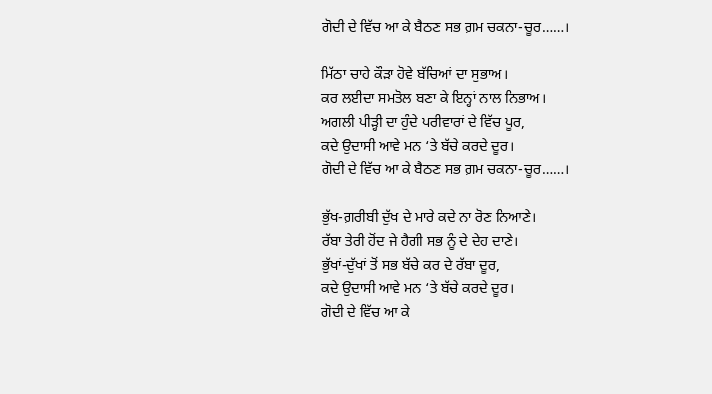ਗੋਦੀ ਦੇ ਵਿੱਚ ਆ ਕੇ ਬੈਠਣ ਸਭ ਗ਼ਮ ਚਕਨਾ-ਚੂਰ……।

ਮਿੱਠਾ ਚਾਹੇ ਕੌੜਾ ਹੋਵੇ ਬੱਚਿਆਂ ਦਾ ਸੁਭਾਅ।
ਕਰ ਲਈਦਾ ਸਮਤੋਲ ਬਣਾ ਕੇ ਇਨ੍ਹਾਂ ਨਾਲ ਨਿਭਾਅ।
ਅਗਲੀ ਪੀੜ੍ਹੀ ਦਾ ਹੁੰਦੇ ਪਰੀਵਾਰਾਂ ਦੇ ਵਿੱਚ ਪੂਰ,
ਕਦੇ ਉਦਾਸੀ ਆਵੇ ਮਨ ‘ਤੇ ਬੱਚੇ ਕਰਦੇ ਦੂਰ।
ਗੋਦੀ ਦੇ ਵਿੱਚ ਆ ਕੇ ਬੈਠਣ ਸਭ ਗ਼ਮ ਚਕਨਾ-ਚੂਰ……।

ਭੁੱਖ-ਗ਼ਰੀਬੀ ਦੁੱਖ ਦੇ ਮਾਰੇ ਕਦੇ ਨਾ ਰੋਣ ਨਿਆਣੇ।
ਰੱਬਾ ਤੇਰੀ ਹੋਂਦ ਜੇ ਹੈਗੀ ਸਭ ਨੂੰ ਦੇ ਦੇਹ ਦਾਣੇ।
ਭੁੱਖਾਂ-ਦੁੱਖਾਂ ਤੋਂ ਸਭ ਬੱਚੇ ਕਰ ਦੇ ਰੱਬਾ ਦੂਰ,
ਕਦੇ ਉਦਾਸੀ ਆਵੇ ਮਨ ‘ਤੇ ਬੱਚੇ ਕਰਦੇ ਦੂਰ।
ਗੋਦੀ ਦੇ ਵਿੱਚ ਆ ਕੇ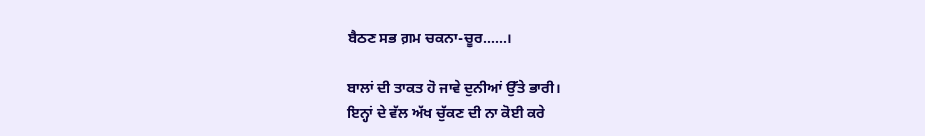ਬੈਠਣ ਸਭ ਗ਼ਮ ਚਕਨਾ-ਚੂਰ……।

ਬਾਲਾਂ ਦੀ ਤਾਕਤ ਹੋ ਜਾਵੇ ਦੁਨੀਆਂ ਉੱਤੇ ਭਾਰੀ।
ਇਨ੍ਹਾਂ ਦੇ ਵੱਲ ਅੱਖ ਚੁੱਕਣ ਦੀ ਨਾ ਕੋਈ ਕਰੇ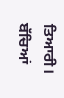ਤਿਆਰੀ।
ਬੱਚਿਆਂ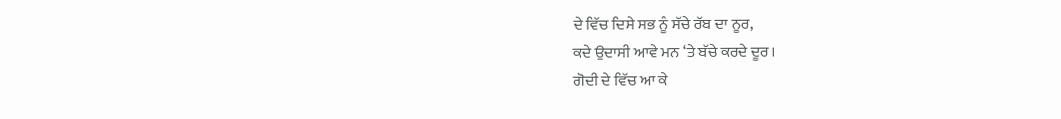ਦੇ ਵਿੱਚ ਦਿਸੇ ਸਭ ਨੂੰ ਸੱਚੇ ਰੱਬ ਦਾ ਨੂਰ,
ਕਦੇ ਉਦਾਸੀ ਆਵੇ ਮਨ ‘ਤੇ ਬੱਚੇ ਕਰਦੇ ਦੂਰ।
ਗੋਦੀ ਦੇ ਵਿੱਚ ਆ ਕੇ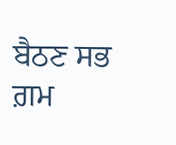ਬੈਠਣ ਸਭ ਗ਼ਮ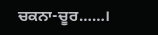ਚਕਨਾ-ਚੂਰ……।